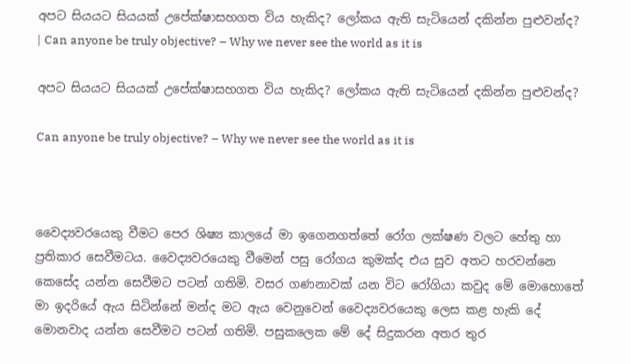අපට සියයට සියයක් උපේක්ෂාසහගත විය හැකිද? ලෝකය ඇති සැටියෙන් දකින්න පුළුවන්ද? | Can anyone be truly objective? – Why we never see the world as it is

අපට සියයට සියයක් උපේක්ෂාසහගත විය හැකිද? ලෝකය ඇති සැටියෙන් දකින්න පුළුවන්ද?

Can anyone be truly objective? – Why we never see the world as it is



වෛද්‍යවරයෙකු වීමට පෙර ශිෂ්‍ය කාලයේ මා ඉගෙනගත්තේ රෝග ලක්ෂණ වලට හේතු හා ප්‍රතිකාර සෙවීමටය. වෛද්‍යවරයෙකු වීමෙන් පසු රෝගය කුමක්ද එය සුව අතට හරවන්නෙ කෙසේද යන්න සෙවීමට පටන් ගතිමි. වසර ගණනාවක් යන විට රෝගියා කවුද මේ මොහොතේ මා ඉදරියේ ඇය සිටින්නේ මන්ද මට ඇය වෙනුවෙන් වෛද්‍යවරයෙකු ලෙස කළ හැකි දේ මොනවාද යන්න සෙවීමට පටන් ගතිමි. පසුකලෙක මේ දේ සිදුකරන අතර තුර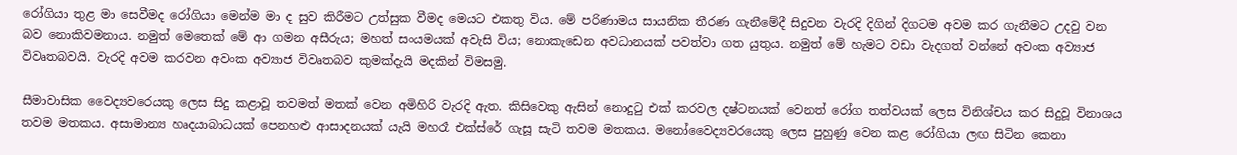රෝගියා තුළ මා සෙවීමද රෝගියා මෙන්ම මා ද සුව කිරීමට උත්සුක වීමද මෙයට එකතු විය. මේ පරිණාමය සායනික තීරණ ගැනීමේදී සිදුවන වැරදි දිගින් දිගටම අවම කර ගැනීමට උදවු වන බව නොකිවමනාය. නමුත් මෙතෙක් මේ ආ ගමන අසීරුය; මහත් සංයමයක් අවැසි විය; නොකැඩෙන අවධානයක් පවත්වා ගත යුතුය. නමුත් මේ හැමට වඩා වැදගත් වන්නේ අවංක අව්‍යාජ විවෘතබවයි. වැරදි අවම කරවන අවංක අව්‍යාජ විවෘතබව කුමක්දැයි මදකින් විමසමු.

සීමාවාසික වෛද්‍යවරෙයකු ලෙස සිදු කළාවූ තවමත් මතක් වෙන අමිහිරි වැරදි ඇත. කිසිවෙකු ඇසින් නොදුටු එක් කරවල දෂ්ටනයක් වෙනත් රෝග තත්වයක් ලෙස විනිශ්චය කර සිදුවූ විනාශය තවම මතකය. අසාමාන්‍ය හෘදයාබාධයක් පෙනහළු ආසාදනයක් යැයි මහරෑ එක්ස්රේ ගැසූ සැටි තවම මතකය. මනෝවෛද්‍යවරයෙකු ලෙස පුහුණු වෙන කළ රෝගියා ලඟ සිටින කෙනා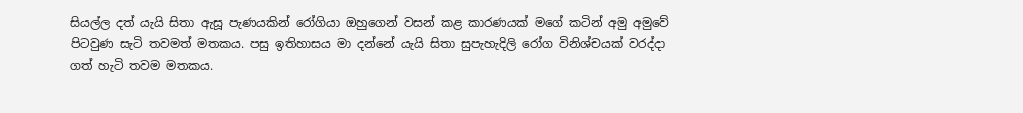සියල්ල දත් යැයි සිතා ඇසූ පැණයකින් රෝගියා ඔහුගෙන් වසන් කළ කාරණයක් මගේ කටින් අමු අමුවේ පිටවුණ සැටි තවමත් මතකය. පසු ඉතිහාසය මා දන්නේ යැයි සිතා සුපැහැදිලි රෝග විනිශ්චයක් වරද්දා ගත් හැටි තවම මතකය.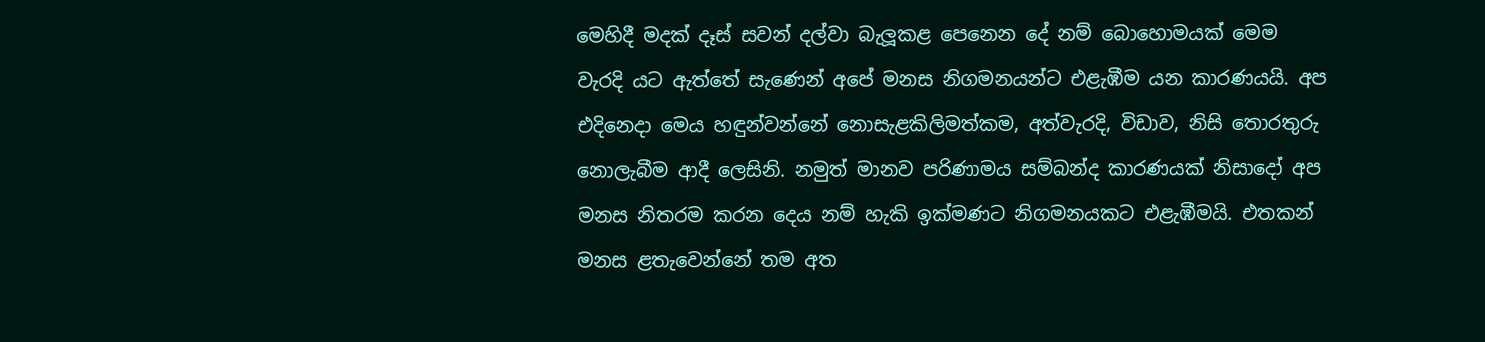මෙහිදී මදක් දෑස් සවන් දල්වා බැලූකළ පෙනෙන දේ නම් බොහොමයක් මෙම වැරදි යට ඇත්තේ සැණෙන් අපේ මනස නිගමනයන්ට එළැඹීම යන කාරණයයි. අප එදිනෙදා මෙය හඳුන්වන්නේ නොසැළකිලිමත්කම, අත්වැරදි, විඩාව, නිසි තොරතුරු නොලැබීම ආදී ලෙසිනි. නමුත් මානව පරිණාමය සම්බන්ද කාරණයක් නිසාදෝ අප මනස නිතරම කරන දෙය නම් හැකි ඉක්මණට නිගමනයකට එළැඹීමයි. එතකන් මනස ළතැවෙන්නේ තම අත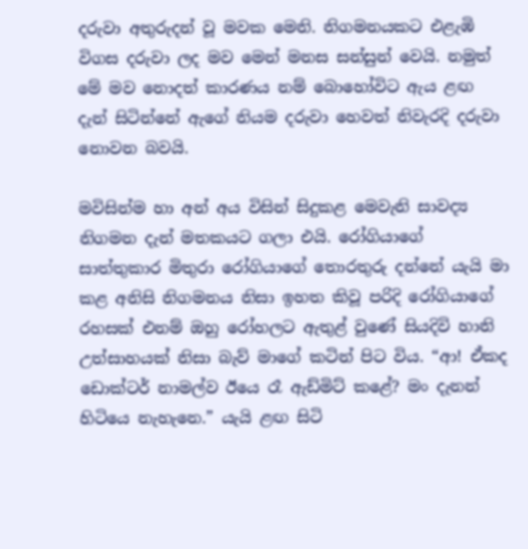දරුවා අතුරුදන් වූ මවක මෙනි. නිගමනයකට එළැඹි විගස දරුවා ලද මව මෙන් මනස සන්සුන් වෙයි. නමුත් මේ මව නොදත් කාරණය නම් බොහෝවිට ඇය ළඟ දැන් සිටින්නේ ඇගේ නියම දරුවා හෙවත් නිවැරදි දරුවා නොවන බවයි.

මවිසින්ම හා අන් අය විසින් සිදුකළ මෙවැනි සාවද්‍ය නිගමන දැන් මතකයට ගලා එයි. රෝගියාගේ සාත්තුකාර මිතුරා රෝගියාගේ තොරතුරු දන්නේ යැයි මා කළ අනිසි නිගමනය නිසා ඉහත කිවූ පරිදි රෝගියාගේ රහසක් එනම් ඔහු රෝහලට ඇතුළ් වුණේ සියදිවි හානි උත්සාහයක් නිසා බැව් මාගේ කටින් පිට විය. “ආ! ඒකද ඩොක්ටර් නාමල්ව ඊයෙ රෑ ඇඩ්මිට් කළේ? මං දැනන් හිටියෙ නැහැනෙ.” යැයි ළඟ සිටි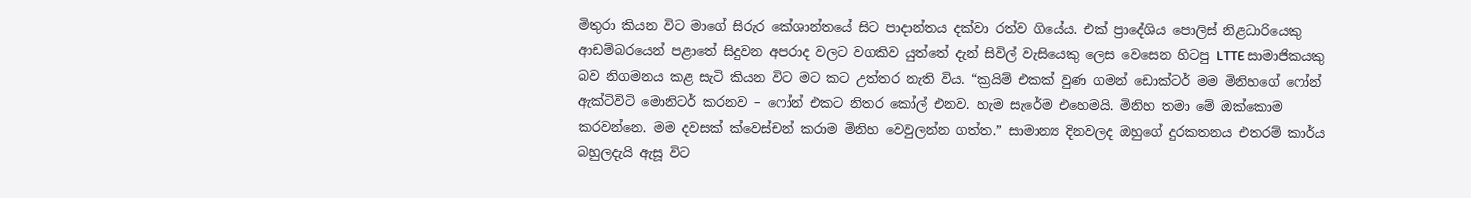මිතුරා කියන විට මාගේ සිරුර කේශාන්තයේ සිට පාදාන්තය දක්වා රත්ව ගියේය. එක් ප්‍රාදේශිය පොලිස් නිළධාරියෙකු ආඩම්බරයෙන් පළාතේ සිදුවන අපරාද වලට වගකිව යුත්තේ දැන් සිවිල් වැසියෙකු ලෙස වෙසෙන හිටපු LTTE සාමාජිකයකු බව නිගමනය කළ සැටි කියන විට මට කට උත්තර නැති විය. “ක්‍රයිම් එකක් වුණ ගමන් ඩොක්ටර් මම මිනිහගේ ෆෝන් ඇක්ටිවිටි මොනිටර් කරනව – ෆෝන් එකට නිතර කෝල් එනව. හැම සැරේම එහෙමයි. මිනිහ තමා මේ ඔක්කොම කරවන්නෙ. මම දවසක් ක්වෙස්චන් කරාම මිනිහ වෙවුලන්න ගත්ත.” සාමාන්‍ය දිනවලද ඔහුගේ දුරකතනය එතරම් කාර්ය බහුලදැයි ඇසූ විට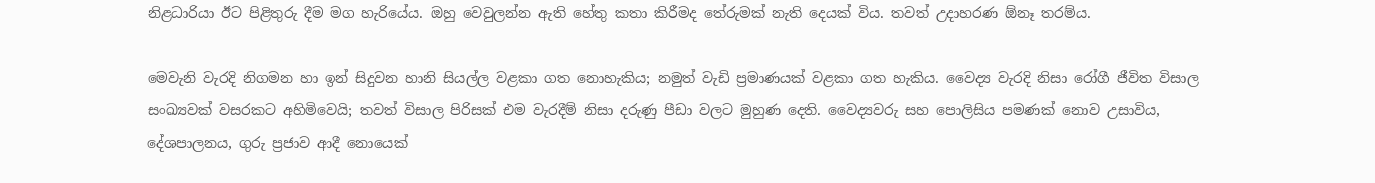නිළධාරියා ඊට පිළිතුරු දීම මග හැරියේය. ඔහු වෙවුලන්න ඇති හේතු කතා කිරීමද තේරුමක් නැති දෙයක් විය. තවත් උදාහරණ ඕනෑ තරම්ය.

මෙවැනි වැරදි නිගමන හා ඉන් සිදුවන හානි සියල්ල වළකා ගත නොහැකිය; නමුත් වැඩි ප්‍රමාණයක් වළකා ගත හැකිය. වෛද්‍ය වැරදි නිසා රෝගී ජීවිත විසාල සංඛ්‍යවක් වසරකට අහිමිවෙයි; තවත් විසාල පිරිසක් එම වැරදීම් නිසා දරුණු පීඩා වලට මුහුණ දෙති. වෛද්‍යවරු සහ පොලිසිය පමණක් නොව උසාවිය, දේශපාලනය, ගුරු ප්‍රජාව ආදී නොයෙක්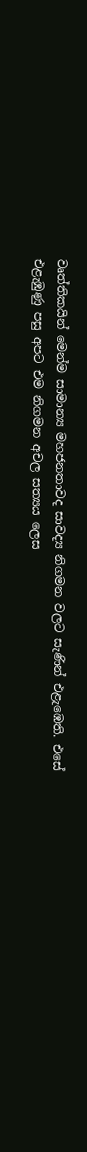වෘත්තිකයින් මෙන්ම සාමාන්‍ය මහජනතාවද සාවද්‍ය නිගමන වලට සැණින් එළැඹෙති. එසේ එළැඹුණු පසු අපට එම නිගමන අචල සත්‍යය ලෙස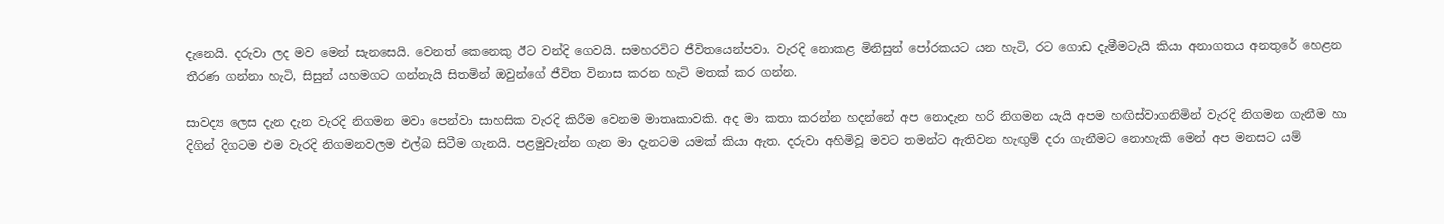දැනෙයි. දරුවා ලද මව මෙන් සැනසෙයි. වෙනත් කෙනෙකු ඊට වන්දි ගෙවයි. සමහරවිට ජීවිතයෙන්පවා. වැරදි නොකළ මිනිසුන් පෝරකයට යන හැටි, රට ගොඩ දැමීමටැයි කියා අනාගතය අනතුරේ හෙළන තීරණ ගන්නා හැටි, සිසුන් යහමගට ගන්නැයි සිතමින් ඔවුන්ගේ ජීවිත විනාස කරන හැටි මතක් කර ගන්න.

සාවද්‍ය ලෙස දැන දැන වැරදි නිගමන මවා පෙන්වා සාහසික වැරදි කිරීම වෙනම මාතෘකාවකි. අද මා කතා කරන්න හදන්නේ අප නොදැන හරි නිගමන යැයි අපම හඟිස්වාගනිමින් වැරදි නිගමන ගැනීම හා දිගින් දිගටම එම වැරදි නිගමනවලම එල්බ සිටීම ගැනයි. පළමුවැන්න ගැන මා දැනටම යමක් කියා ඇත. දරුවා අහිමිවූ මවට තමන්ට ඇතිවන හැඟුම් දරා ගැනීමට නොහැකි මෙන් අප මනසට යම්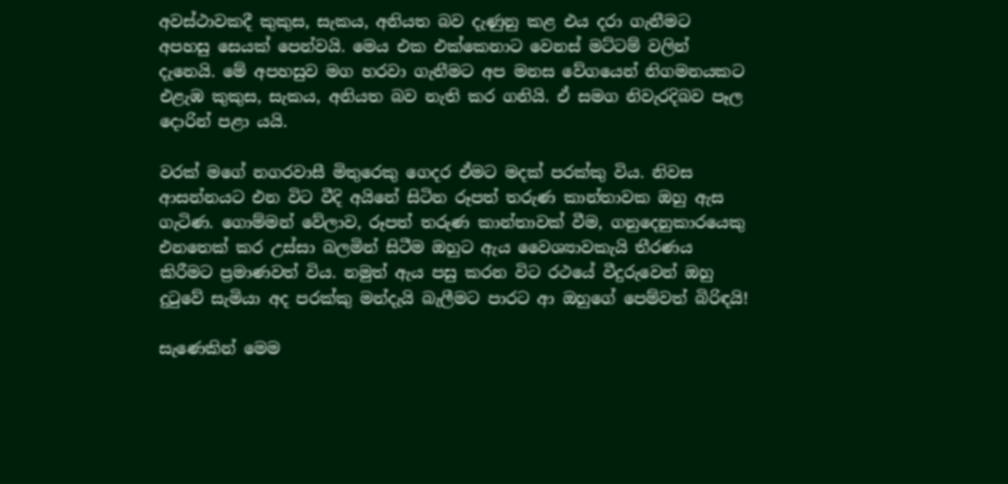අවස්ථාවකදී කුකුස, සැකය, අනියත බව දැණුනු කළ එය දරා ගැනීමට අපහසු සෙයක් පෙන්වයි. මෙය එක එක්කෙනාට වෙනස් මට්ටම් වලින් දැනෙයි. මේ අපහසුව මග හරවා ගැනීමට අප මනස වේගයෙන් නිගමනයකට එළැඹ කුකුස, සැකය, අනියත බව නැති කර ගනියි. ඒ සමග නිවැරදිබව පෑල දොරින් පළා යයි.

වරක් මගේ නගරවාසී මිතුරෙකු ගෙදර ඒමට මදක් පරක්කු විය. නිවස ආසන්නයට එන විට වීදි අයිනේ සිටින රූපත් තරුණ කාන්තාවක ඔහු ඇස ගැටිණ. ගොම්මන් වේලාව, රූපත් තරුණ කාන්තාවක් වීම, ගනුදෙනුකාරයෙකු එනතෙක් කර උස්සා බලමින් සිටීම ඔහුට ඇය වෛශ්‍යාවකැයි තීරණය කිරීමට ප්‍රමාණවත් විය. නමුත් ඇය පසු කරන විට රථයේ වීදුරුවෙන් ඔහු දුටුවේ සැමියා අද පරක්කු මන්දැයි බැලීමට පාරට ආ ඔහුගේ පෙම්වත් බිරිඳයි!

සැණෙකින් මෙම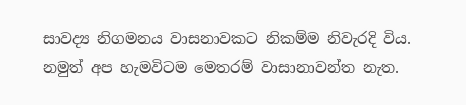සාවද්‍ය නිගමනය වාසනාවකට නිකම්ම නිවැරදි විය. නමුත් අප හැමවිටම මෙතරම් වාසානාවන්ත නැත.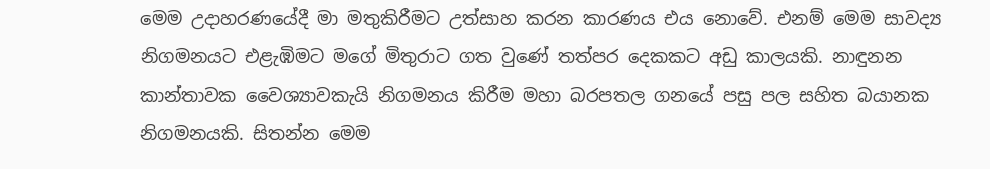මෙම උදාහරණයේදී මා මතුකිරීමට උත්සාහ කරන කාරණය එය නොවේ. එනම් මෙම සාවද්‍ය නිගමනයට එළැඹිමට මගේ මිතුරාට ගත වුණේ තත්පර දෙකකට අඩු කාලයකි. නාඳුනන කාන්තාවක වෛශ්‍යාවකැයි නිගමනය කිරීම මහා බරපතල ගනයේ පසු පල සහිත බයානක නිගමනයකි. සිතන්න මෙම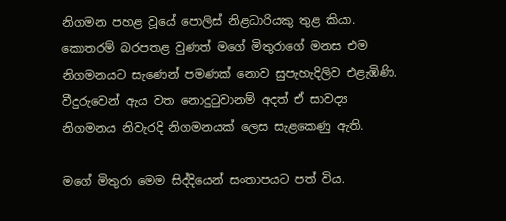නිගමන පහළ වූයේ පොලිස් නිළධාරියකු තුළ කියා. කොතරම් බරපතළ වුණත් මගේ මිතුරාගේ මනස එම නිගමනයට සැණෙන් පමණක් නොව සුපැහැදිලිව එළැඹිණි. වීදුරුවෙන් ඇය වත නොදුටුවානම් අදත් ඒ සාවද්‍ය නිගමනය නිවැරදි නිගමනයක් ලෙස සැළකෙණු ඇති.

මගේ මිතුරා මෙම සිද්දියෙන් සංතාපයට පත් විය.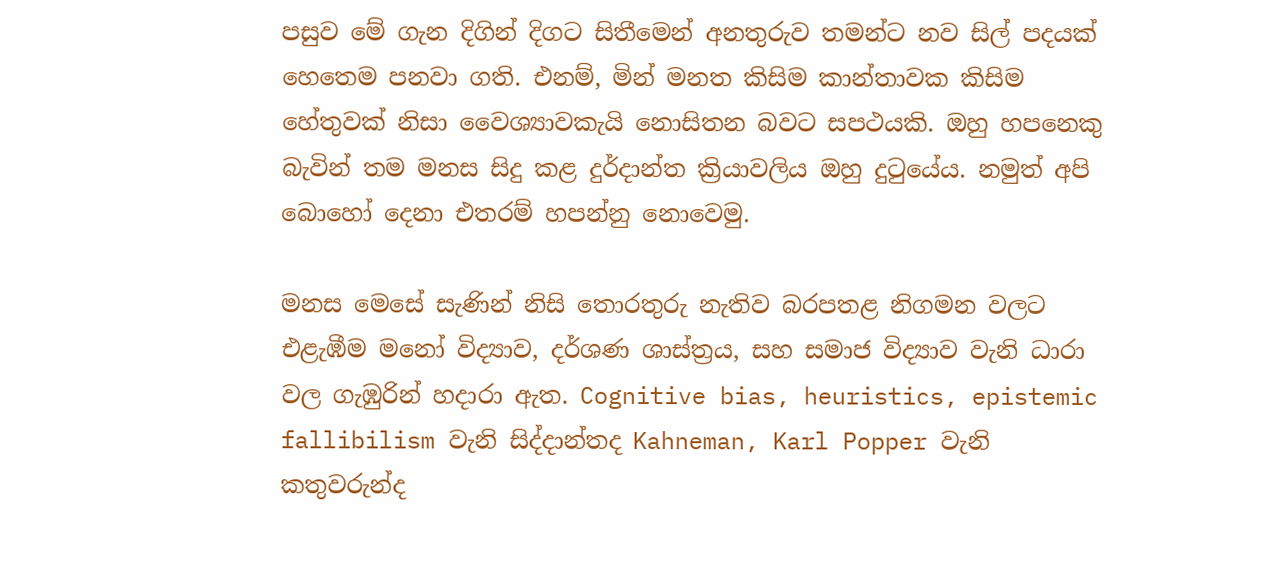පසුව මේ ගැන දිගින් දිගට සිතීමෙන් අනතුරුව තමන්ට නව සිල් පදයක් හෙතෙම පනවා ගති. එනම්, මින් මනත කිසිම කාන්තාවක කිසිම හේතුවක් නිසා වෛශ්‍යාවකැයි නොසිතන බවට සපථයකි. ඔහු හපනෙකු බැවින් තම මනස සිදු කළ දුර්දාන්ත ක්‍රියාවලිය ඔහු දුටුයේය. නමුත් අපි බොහෝ දෙනා එතරම් හපන්නු නොවෙමු.

මනස මෙසේ සැණින් නිසි තොරතුරු නැතිව බරපතළ නිගමන වලට එළැඹීම මනෝ විද්‍යාව, දර්ශණ ශාස්ත්‍රය, සහ සමාජ විද්‍යාව වැනි ධාරා වල ගැඹුරින් හදාරා ඇත. Cognitive bias, heuristics, epistemic fallibilism වැනි සිද්දාන්තද Kahneman, Karl Popper වැනි කතුවරුන්ද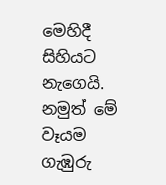මෙහිදී සිහියට නැගෙයි. නමුත් මේ වෑයම ගැඹුරු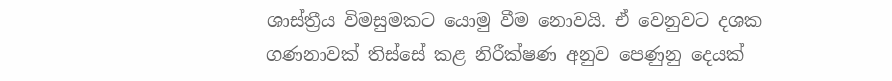ශාස්ත්‍රීය විමසුමකට යොමු වීම නොවයි. ඒ වෙනුවට දශක ගණනාවක් තිස්සේ කළ නිරීක්ෂණ අනුව පෙණුනු දෙයක්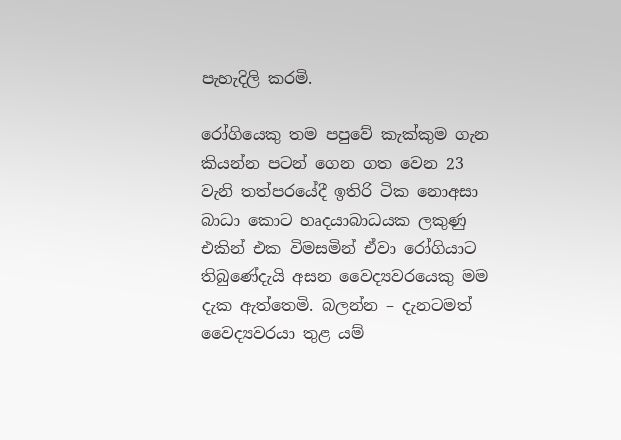පැහැදිලි කරමි.

රෝගියෙකු තම පපුවේ කැක්කුම ගැන කියන්න පටන් ගෙන ගත වෙන 23 වැනි තත්පරයේදී ඉතිරි ටික නොඅසා බාධා කොට හෘදයාබාධයක ලකුණු එකින් එක විමසමින් ඒවා රෝගියාට තිබුණේදැයි අසන වෛද්‍යවරයෙකු මම දැක ඇත්තෙමි. බලන්න – දැනටමත් වෛද්‍යවරයා තුළ යම්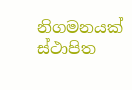නිගමනයක් ස්ථාපිත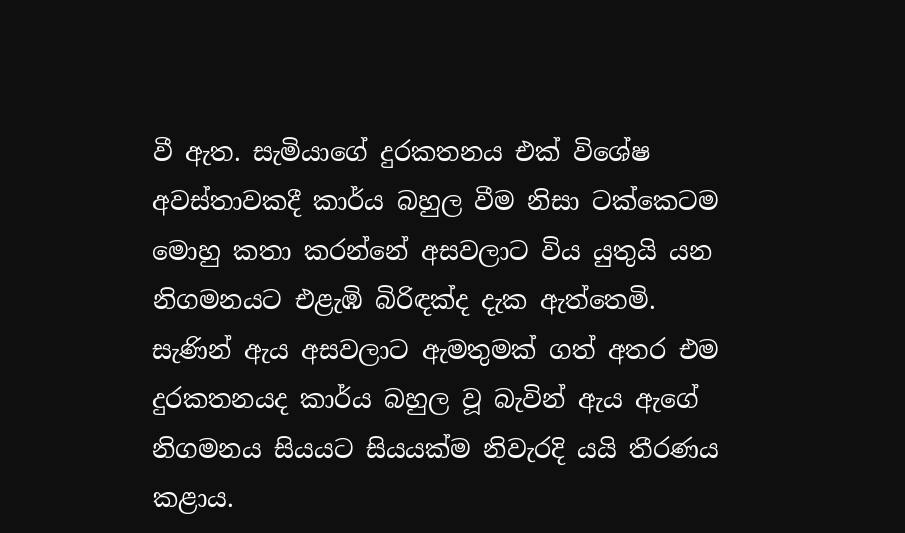වී ඇත. සැමියාගේ දුරකතනය එක් විශේෂ අවස්තාවකදී කාර්ය බහුල වීම නිසා ටක්කෙටම මොහු කතා කරන්නේ අසවලාට විය යුතුයි යන නිගමනයට එළැඹි බිරිඳක්ද දැක ඇත්තෙමි. සැණින් ඇය අසවලාට ඇමතුමක් ගත් අතර එම දුරකතනයද කාර්ය බහුල වූ බැවින් ඇය ඇගේ නිගමනය සියයට සියයක්ම නිවැරදි යයි තීරණය කළාය.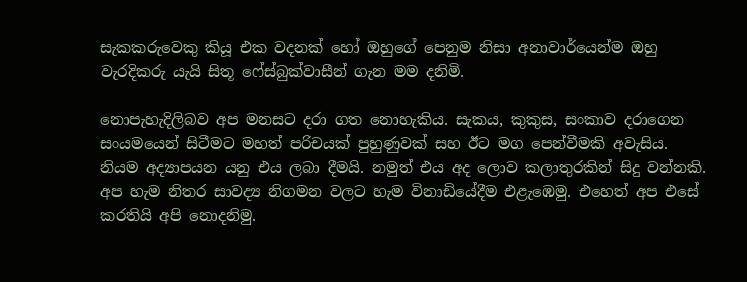සැකකරුවෙකු කියූ එක වදනක් හෝ ඔහුගේ පෙනුම නිසා අනාවාර්යෙන්ම ඔහු වැරදිකරු යැයි සිතූ ෆේස්බුක්වාසීන් ගැන මම දනිමි.

නොපැහැදිලිබව අප මනසට දරා ගත නොහැකිය. සැකය, කුකුස, සංකාව දරාගෙන සංයමයෙන් සිටීමට මහත් පරිචයක් පුහුණුවක් සහ ඊට මග පෙන්වීමකි අවැසිය. නියම අද්‍යාපයන යනු එය ලබා දීමයි. නමුත් එය අද ලොව කලාතුරකින් සිදු වන්නකි. අප හැම නිතර සාවද්‍ය නිගමන වලට හැම විනාඩියේදීම එළැඹෙමු. එහෙත් අප එසේ කරතියි අපි නොදනිමු.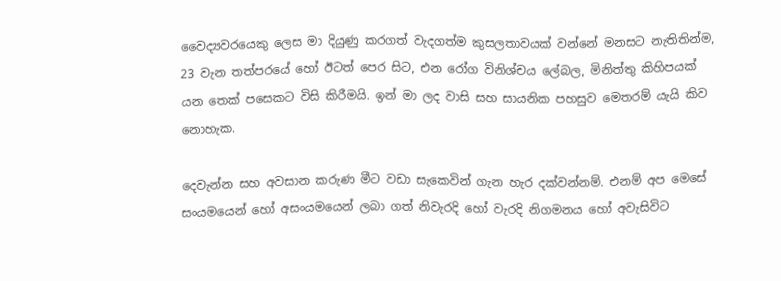වෛද්‍යවරයෙකු ලෙස මා දියුණු කරගත් වැදගත්ම කුසලතාවයක් වන්නේ මනසට නැතිතින්ම, 23 වැන තත්පරයේ හෝ ඊටත් පෙර සිට, එන රෝග විනිශ්චය ලේබල, මිනිත්තු කිහිපයක් යන තෙක් පසෙකට විසි කිරීමයි. ඉන් මා ලද වාසි සහ සායනික පහසුව මෙතරම් යැයි කිව නොහැක.

දෙවැන්න සහ අවසාන කරුණ මීට වඩා සැකෙවින් ගැන හැර දක්වන්නම්. එනම් අප මෙසේ සංයමයෙන් හෝ අසංයමයෙන් ලබා ගත් නිවැරදි හෝ වැරදි නිගමනය හෝ අවැසිවිට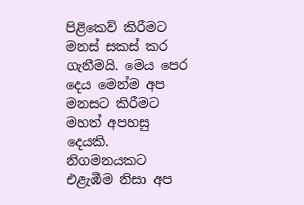පිළිකෙව් කිරීමට මනස් සකස් කර ගැනීමයි. මෙය පෙර දෙය මෙන්ම අප මනසට කිරීමට මහත් අපහසු දෙයකි. නිගමනයකට එළැඹීම නිසා අප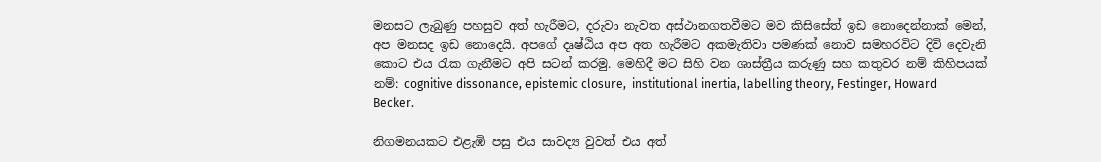මනසට ලැබුණු පහසුව අත් හැරීමට, දරුවා නැවත අස්ථානගතවීමට මව කිසිසේත් ඉඩ නොදෙන්නාක් මෙන්, අප මනසද ඉඩ නොදෙයි. අපගේ දෘෂ්ඨිය අප අත හැරීමට අකමැතිවා පමණක් නොව සමහරවිට දිවි දෙවැනි කොට එය රැක ගැනීමට අපි සටන් කරමු. මෙහිදී මට සිහි වන ශාස්ත්‍රීය කරුණු සහ කතුවර නම් කිහිපයක් නම්: cognitive dissonance, epistemic closure,  institutional inertia, labelling theory, Festinger, Howard Becker.

නිගමනයකට එළැඹි පසු එය සාවද්‍ය වුවත් එය අත්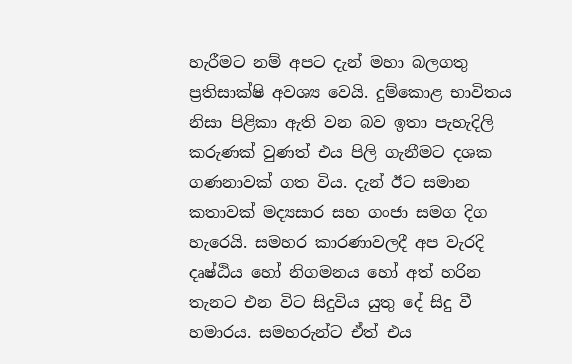හැරීමට නම් අපට දැන් මහා බලගතු ප්‍රතිසාක්ෂි අවශ්‍ය වෙයි. දුම්කොළ භාවිතය නිසා පිළිකා ඇති වන බව ඉතා පැහැදිලි කරුණක් වුණත් එය පිලි ගැනීමට දශක ගණනාවක් ගත විය. දැන් ඊට සමාන කතාවක් මද්‍යසාර සහ ගංජා සමග දිග හැරෙයි. සමහර කාරණාවලදී අප වැරදි දෘෂ්ඨිය හෝ නිගමනය හෝ අත් හරින තැනට එන විට සිදුවිය යුතු දේ සිදු වී හමාරය. සමහරුන්ට ඒත් එය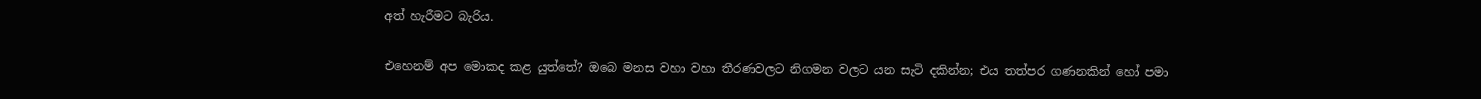අත් හැරීමට බැරිය.

එහෙනම් අප මොකද කළ යුත්තේ? ඔබෙ මනස වහා වහා තීරණවලට නිගමන වලට යන සැටි දකින්න; එය තත්පර ගණනකින් හෝ පමා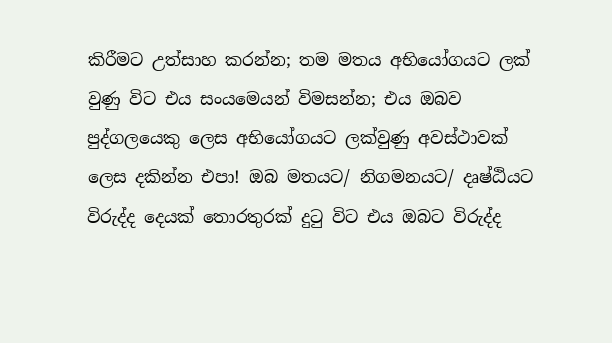කිරීමට උත්සාහ කරන්න; තම මතය අභියෝගයට ලක් වුණු විට එය සංයමෙයන් විමසන්න; එය ඔබව පුද්ගලයෙකු ලෙස අභියෝගයට ලක්වුණු අවස්ථාවක් ලෙස දකින්න එපා! ඔබ මතයට/ නිගමනයට/ දෘෂ්ඨියට විරුද්ද දෙයක් තොරතුරක් දුටු විට එය ඔබට විරුද්ද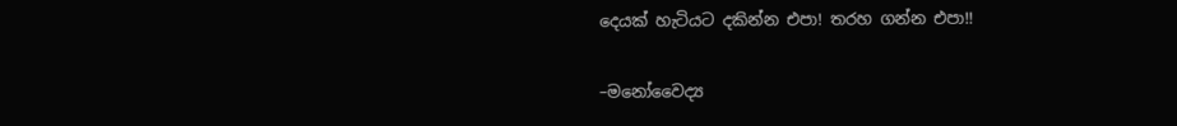දෙයක් හැටියට දකින්න එපා! තරහ ගන්න එපා!!

–මනෝවෛද්‍ය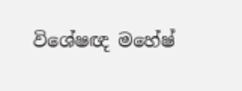විශේෂඥ මහේෂ්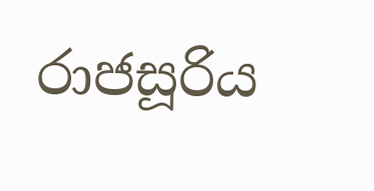රාජසූරිය